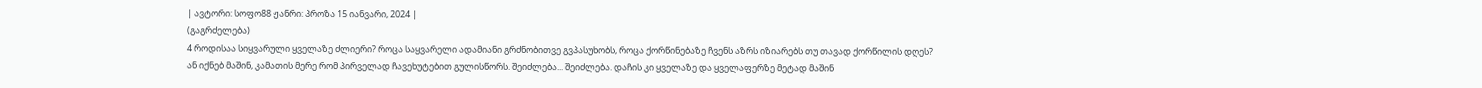| ავტორი: სოფო88 ჟანრი: პროზა 15 იანვარი, 2024 |
(გაგრძელება)
4 როდისაა სიყვარული ყველაზე ძლიერი? როცა საყვარელი ადამიანი გრძნობითვე გვპასუხობს, როცა ქორწინებაზე ჩვენს აზრს იზიარებს თუ თავად ქორწილის დღეს? ან იქნებ მაშინ, კამათის მერე რომ პირველად ჩავეხუტებით გულისწორს. შეიძლება... შეიძლება. დაჩის კი ყველაზე და ყველაფერზე მეტად მაშინ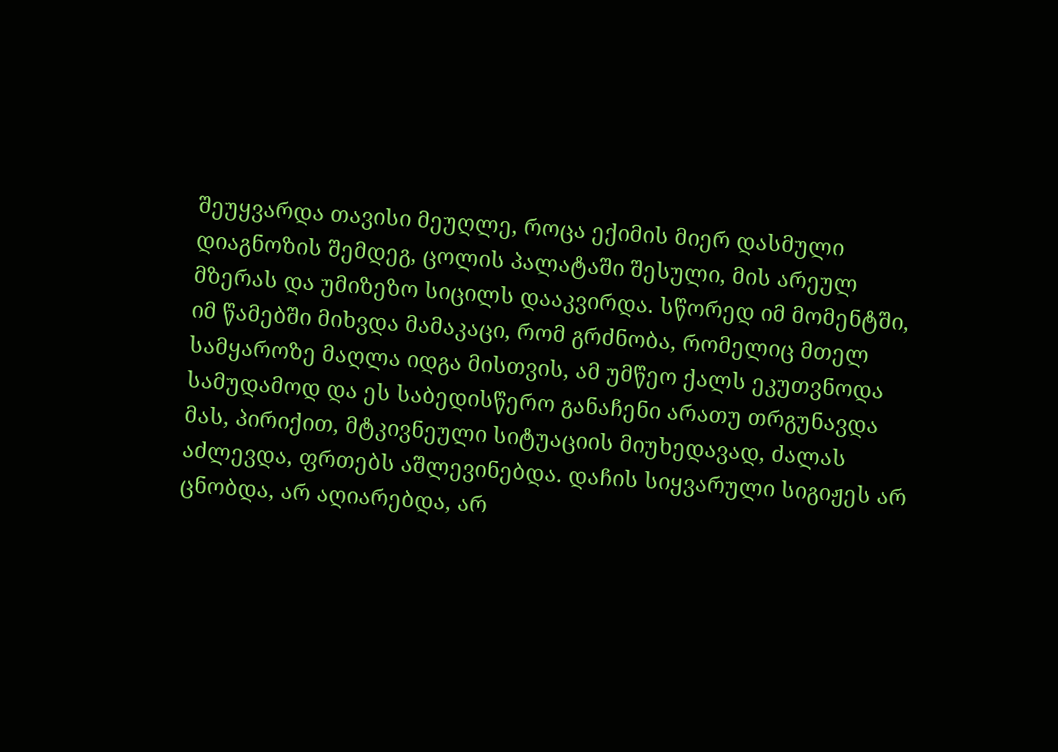შეუყვარდა თავისი მეუღლე, როცა ექიმის მიერ დასმული დიაგნოზის შემდეგ, ცოლის პალატაში შესული, მის არეულ მზერას და უმიზეზო სიცილს დააკვირდა. სწორედ იმ მომენტში, იმ წამებში მიხვდა მამაკაცი, რომ გრძნობა, რომელიც მთელ სამყაროზე მაღლა იდგა მისთვის, ამ უმწეო ქალს ეკუთვნოდა სამუდამოდ და ეს საბედისწერო განაჩენი არათუ თრგუნავდა მას, პირიქით, მტკივნეული სიტუაციის მიუხედავად, ძალას აძლევდა, ფრთებს აშლევინებდა. დაჩის სიყვარული სიგიჟეს არ ცნობდა, არ აღიარებდა, არ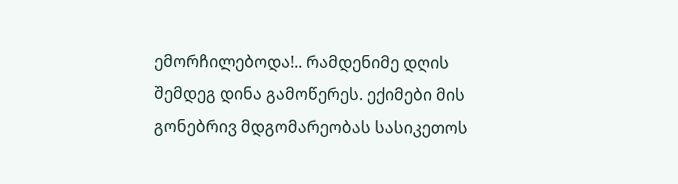ემორჩილებოდა!.. რამდენიმე დღის შემდეგ დინა გამოწერეს. ექიმები მის გონებრივ მდგომარეობას სასიკეთოს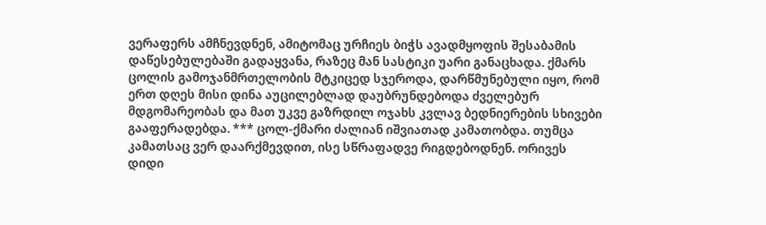ვერაფერს ამჩნევდნენ, ამიტომაც ურჩიეს ბიჭს ავადმყოფის შესაბამის დაწესებულებაში გადაყვანა, რაზეც მან სასტიკი უარი განაცხადა. ქმარს ცოლის გამოჯანმრთელობის მტკიცედ სჯეროდა, დარწმუნებული იყო, რომ ერთ დღეს მისი დინა აუცილებლად დაუბრუნდებოდა ძველებურ მდგომარეობას და მათ უკვე გაზრდილ ოჯახს კვლავ ბედნიერების სხივები გააფერადებდა. *** ცოლ-ქმარი ძალიან იშვიათად კამათობდა. თუმცა კამათსაც ვერ დაარქმევდით, ისე სწრაფადვე რიგდებოდნენ. ორივეს დიდი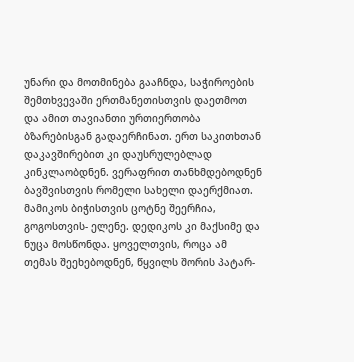უნარი და მოთმინება გააჩნდა, საჭიროების შემთხვევაში ერთმანეთისთვის დაეთმოთ და ამით თავიანთი ურთიერთობა ბზარებისგან გადაერჩინათ. ერთ საკითხთან დაკავშირებით კი დაუსრულებლად კინკლაობდნენ. ვერაფრით თანხმდებოდნენ ბავშვისთვის რომელი სახელი დაერქმიათ. მამიკოს ბიჭისთვის ცოტნე შეერჩია, გოგოსთვის- ელენე. დედიკოს კი მაქსიმე და ნუცა მოსწონდა. ყოველთვის, როცა ამ თემას შეეხებოდნენ, წყვილს შორის პატარ-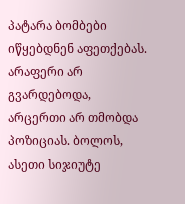პატარა ბომბები იწყებდნენ აფეთქებას. არაფერი არ გვარდებოდა, არცერთი არ თმობდა პოზიციას. ბოლოს, ასეთი სიჯიუტე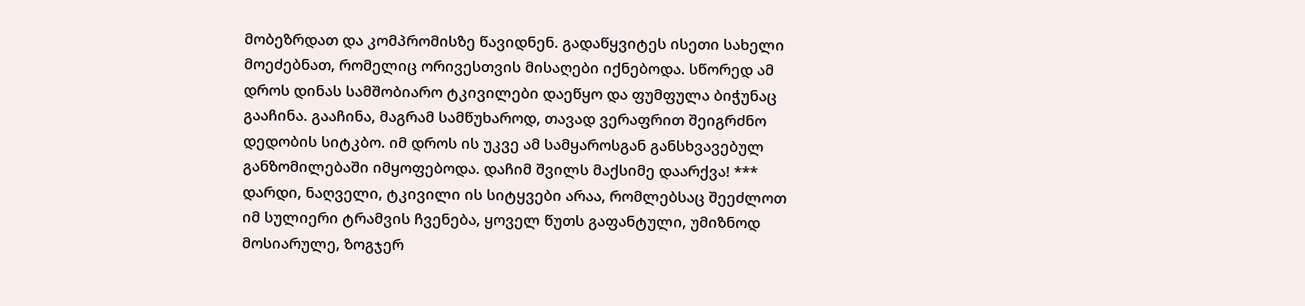მობეზრდათ და კომპრომისზე წავიდნენ. გადაწყვიტეს ისეთი სახელი მოეძებნათ, რომელიც ორივესთვის მისაღები იქნებოდა. სწორედ ამ დროს დინას სამშობიარო ტკივილები დაეწყო და ფუმფულა ბიჭუნაც გააჩინა. გააჩინა, მაგრამ სამწუხაროდ, თავად ვერაფრით შეიგრძნო დედობის სიტკბო. იმ დროს ის უკვე ამ სამყაროსგან განსხვავებულ განზომილებაში იმყოფებოდა. დაჩიმ შვილს მაქსიმე დაარქვა! *** დარდი, ნაღველი, ტკივილი ის სიტყვები არაა, რომლებსაც შეეძლოთ იმ სულიერი ტრამვის ჩვენება, ყოველ წუთს გაფანტული, უმიზნოდ მოსიარულე, ზოგჯერ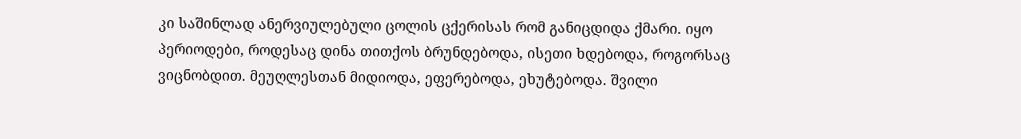კი საშინლად ანერვიულებული ცოლის ცქერისას რომ განიცდიდა ქმარი. იყო პერიოდები, როდესაც დინა თითქოს ბრუნდებოდა, ისეთი ხდებოდა, როგორსაც ვიცნობდით. მეუღლესთან მიდიოდა, ეფერებოდა, ეხუტებოდა. შვილი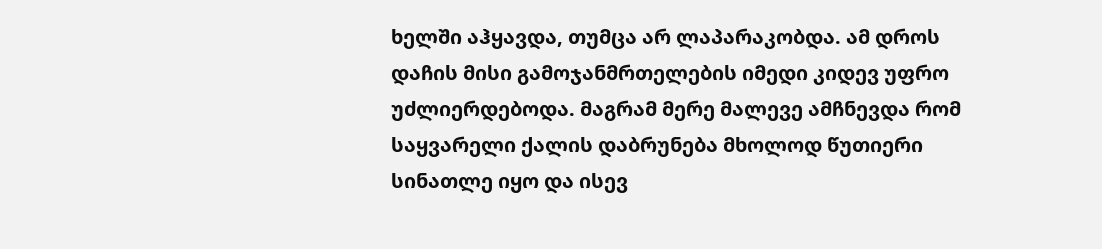ხელში აჰყავდა, თუმცა არ ლაპარაკობდა. ამ დროს დაჩის მისი გამოჯანმრთელების იმედი კიდევ უფრო უძლიერდებოდა. მაგრამ მერე მალევე ამჩნევდა რომ საყვარელი ქალის დაბრუნება მხოლოდ წუთიერი სინათლე იყო და ისევ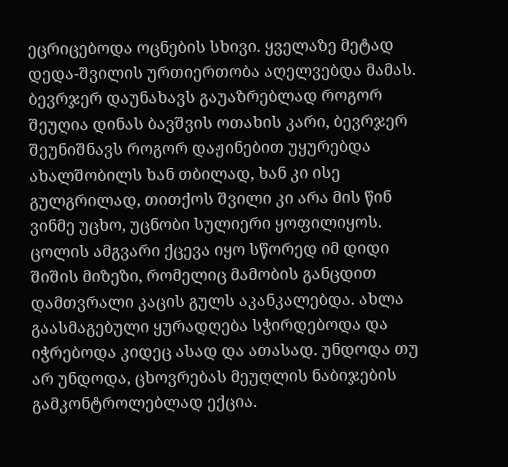ეცრიცებოდა ოცნების სხივი. ყველაზე მეტად დედა-შვილის ურთიერთობა აღელვებდა მამას. ბევრჯერ დაუნახავს გაუაზრებლად როგორ შეუღია დინას ბავშვის ოთახის კარი, ბევრჯერ შეუნიშნავს როგორ დაჟინებით უყურებდა ახალშობილს ხან თბილად, ხან კი ისე გულგრილად, თითქოს შვილი კი არა მის წინ ვინმე უცხო, უცნობი სულიერი ყოფილიყოს. ცოლის ამგვარი ქცევა იყო სწორედ იმ დიდი შიშის მიზეზი, რომელიც მამობის განცდით დამთვრალი კაცის გულს აკანკალებდა. ახლა გაასმაგებული ყურადღება სჭირდებოდა და იჭრებოდა კიდეც ასად და ათასად. უნდოდა თუ არ უნდოდა, ცხოვრებას მეუღლის ნაბიჯების გამკონტროლებლად ექცია.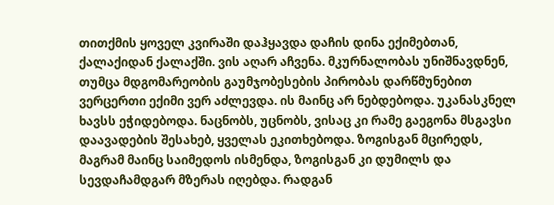თითქმის ყოველ კვირაში დაჰყავდა დაჩის დინა ექიმებთან, ქალაქიდან ქალაქში. ვის აღარ აჩვენა. მკურნალობას უნიშნავდნენ, თუმცა მდგომარეობის გაუმჯობესების პირობას დარწმუნებით ვერცერთი ექიმი ვერ აძლევდა. ის მაინც არ ნებდებოდა. უკანასკნელ ხავსს ეჭიდებოდა. ნაცნობს, უცნობს, ვისაც კი რამე გაეგონა მსგავსი დაავადების შესახებ, ყველას ეკითხებოდა. ზოგისგან მცირედს, მაგრამ მაინც საიმედოს ისმენდა, ზოგისგან კი დუმილს და სევდაჩამდგარ მზერას იღებდა. რადგან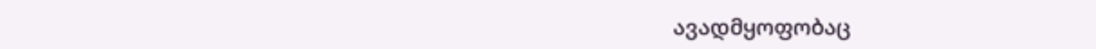ავადმყოფობაც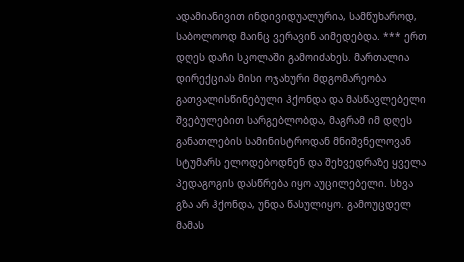ადამიანივით ინდივიდუალურია, სამწუხაროდ, საბოლოოდ მაინც ვერავინ აიმედებდა. *** ერთ დღეს დაჩი სკოლაში გამოიძახეს. მართალია დირექციას მისი ოჯახური მდგომარეობა გათვალისწინებული ჰქონდა და მასწავლებელი შვებულებით სარგებლობდა, მაგრამ იმ დღეს განათლების სამინისტროდან მნიშვნელოვან სტუმარს ელოდებოდნენ და შეხვედრაზე ყველა პედაგოგის დასწრება იყო აუცილებელი. სხვა გზა არ ჰქონდა, უნდა წასულიყო. გამოუცდელ მამას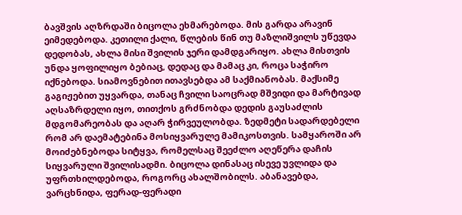ბავშვის აღზრდაში ბიცოლა ეხმარებოდა. მის გარდა არავინ ეიმედებოდა. კეთილი ქალი, წლების წინ თუ მაზლიშვილს უწევდა დედობას, ახლა მისი შვილის ჯერი დამდგარიყო. ახლა მისთვის უნდა ყოფილიყო ბებიაც, დედაც და მამაც კი, როცა საჭირო იქნებოდა. სიამოვნებით ითავსებდა ამ საქმიანობას. მაქსიმე გაგიჟებით უყვარდა, თანაც ჩვილი საოცრად მშვიდი და მარტივად აღსაზრდელი იყო, თითქოს გრძნობდა დედის გაუსაძლის მდგომარეობას და აღარ ჭირვეულობდა. ზედმეტი სადარდებელი რომ არ დაემატებინა მოსიყვარულე მამიკოსთვის. სამყაროში არ მოიძებნებოდა სიტყვა, რომელსაც შეეძლო აღეწერა დაჩის სიყვარული შვილისადმი. ბიცოლა დინასაც ისევე უვლიდა და უფრთხილდებოდა, როგორც ახალშობილს. აბანავებდა, ვარცხნიდა, ფერად-ფერადი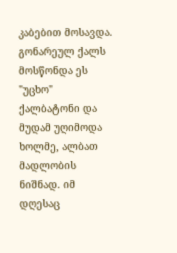კაბებით მოსავდა. გონარეულ ქალს მოსწონდა ეს "უცხო" ქალბატონი და მუდამ უღიმოდა ხოლმე, ალბათ მადლობის ნიშნად. იმ დღესაც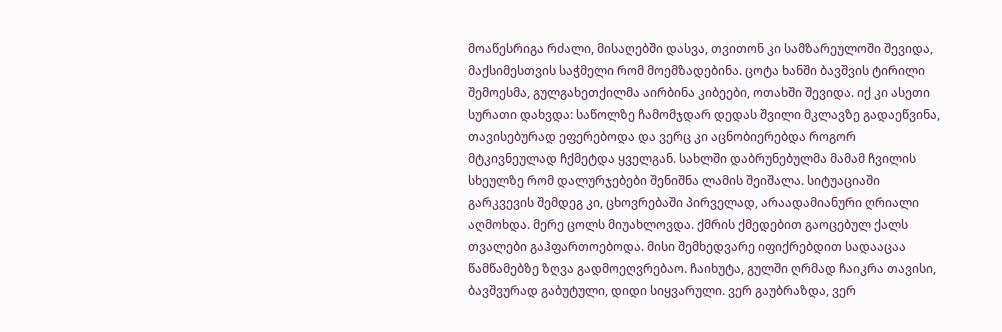მოაწესრიგა რძალი, მისაღებში დასვა, თვითონ კი სამზარეულოში შევიდა, მაქსიმესთვის საჭმელი რომ მოემზადებინა. ცოტა ხანში ბავშვის ტირილი შემოესმა, გულგახეთქილმა აირბინა კიბეები, ოთახში შევიდა. იქ კი ასეთი სურათი დახვდა: საწოლზე ჩამომჯდარ დედას შვილი მკლავზე გადაეწვინა, თავისებურად ეფერებოდა და ვერც კი აცნობიერებდა როგორ მტკივნეულად ჩქმეტდა ყველგან. სახლში დაბრუნებულმა მამამ ჩვილის სხეულზე რომ დალურჯებები შენიშნა ლამის შეიშალა. სიტუაციაში გარკვევის შემდეგ კი, ცხოვრებაში პირველად, არაადამიანური ღრიალი აღმოხდა. მერე ცოლს მიუახლოვდა. ქმრის ქმედებით გაოცებულ ქალს თვალები გაჰფართოებოდა. მისი შემხედვარე იფიქრებდით სადააცაა წამწამებზე ზღვა გადმოეღვრებაო. ჩაიხუტა, გულში ღრმად ჩაიკრა თავისი, ბავშვურად გაბუტული, დიდი სიყვარული. ვერ გაუბრაზდა, ვერ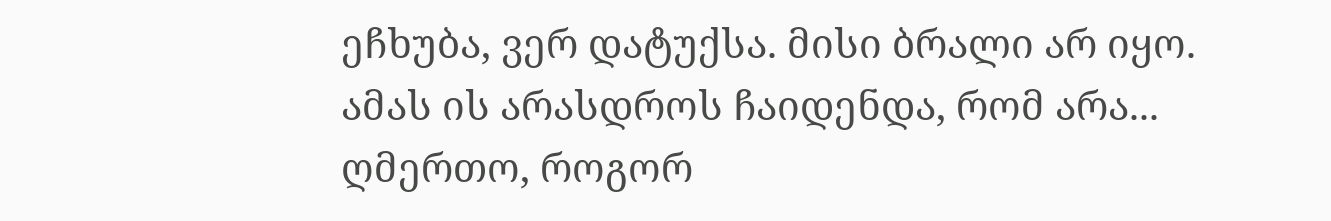ეჩხუბა, ვერ დატუქსა. მისი ბრალი არ იყო. ამას ის არასდროს ჩაიდენდა, რომ არა... ღმერთო, როგორ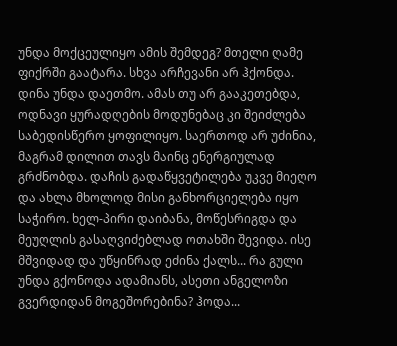უნდა მოქცეულიყო ამის შემდეგ? მთელი ღამე ფიქრში გაატარა. სხვა არჩევანი არ ჰქონდა. დინა უნდა დაეთმო. ამას თუ არ გააკეთებდა, ოდნავი ყურადღების მოდუნებაც კი შეიძლება საბედისწერო ყოფილიყო. საერთოდ არ უძინია, მაგრამ დილით თავს მაინც ენერგიულად გრძნობდა. დაჩის გადაწყვეტილება უკვე მიეღო და ახლა მხოლოდ მისი განხორციელება იყო საჭირო. ხელ-პირი დაიბანა, მოწესრიგდა და მეუღლის გასაღვიძებლად ოთახში შევიდა. ისე მშვიდად და უწყინრად ეძინა ქალს... რა გული უნდა გქონოდა ადამიანს, ასეთი ანგელოზი გვერდიდან მოგეშორებინა? ჰოდა...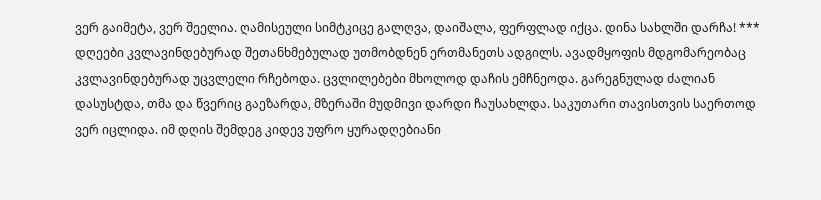ვერ გაიმეტა, ვერ შეელია. ღამისეული სიმტკიცე გალღვა, დაიშალა, ფერფლად იქცა. დინა სახლში დარჩა! *** დღეები კვლავინდებურად შეთანხმებულად უთმობდნენ ერთმანეთს ადგილს. ავადმყოფის მდგომარეობაც კვლავინდებურად უცვლელი რჩებოდა. ცვლილებები მხოლოდ დაჩის ემჩნეოდა. გარეგნულად ძალიან დასუსტდა, თმა და წვერიც გაეზარდა, მზერაში მუდმივი დარდი ჩაუსახლდა. საკუთარი თავისთვის საერთოდ ვერ იცლიდა. იმ დღის შემდეგ კიდევ უფრო ყურადღებიანი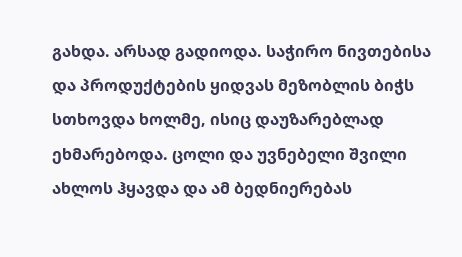გახდა. არსად გადიოდა. საჭირო ნივთებისა და პროდუქტების ყიდვას მეზობლის ბიჭს სთხოვდა ხოლმე, ისიც დაუზარებლად ეხმარებოდა. ცოლი და უვნებელი შვილი ახლოს ჰყავდა და ამ ბედნიერებას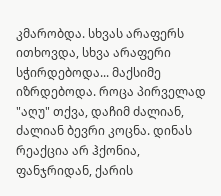კმარობდა. სხვას არაფერს ითხოვდა, სხვა არაფერი სჭირდებოდა... მაქსიმე იზრდებოდა. როცა პირველად "აღუ" თქვა, დაჩიმ ძალიან, ძალიან ბევრი კოცნა. დინას რეაქცია არ ჰქონია, ფანჯრიდან, ქარის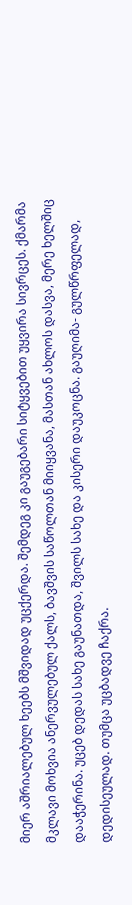მიერ აშრიალებულ ხეებს მშვიდად უცქერდა. შემდეგ კი გაუგებარი სიტყვებით უყვირა სივრცეს. ქმარმა მკლავი მოხვია ანერვულებულ ქალს, ბავშვის საწოლთან მიიყვანა, მასთან ახლოს დასვა, მერე ხელშიც დააჭერინა. უცებ დედას სახე გაუნათდა, შვილს სახე და კისერი დაუკოცნა. გაუღიმა- გულწრფელად, დედისეულად. თუმცა უცბადვე ჩაქრა.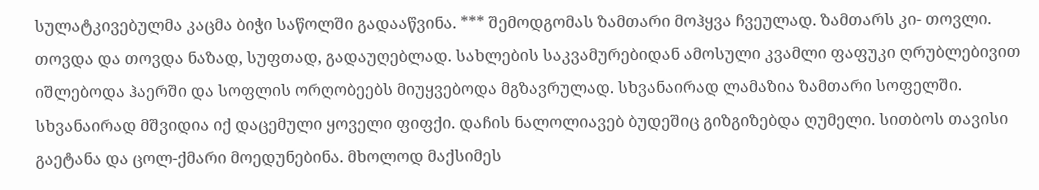სულატკივებულმა კაცმა ბიჭი საწოლში გადააწვინა. *** შემოდგომას ზამთარი მოჰყვა ჩვეულად. ზამთარს კი- თოვლი. თოვდა და თოვდა ნაზად, სუფთად, გადაუღებლად. სახლების საკვამურებიდან ამოსული კვამლი ფაფუკი ღრუბლებივით იშლებოდა ჰაერში და სოფლის ორღობეებს მიუყვებოდა მგზავრულად. სხვანაირად ლამაზია ზამთარი სოფელში. სხვანაირად მშვიდია იქ დაცემული ყოველი ფიფქი. დაჩის ნალოლიავებ ბუდეშიც გიზგიზებდა ღუმელი. სითბოს თავისი გაეტანა და ცოლ-ქმარი მოედუნებინა. მხოლოდ მაქსიმეს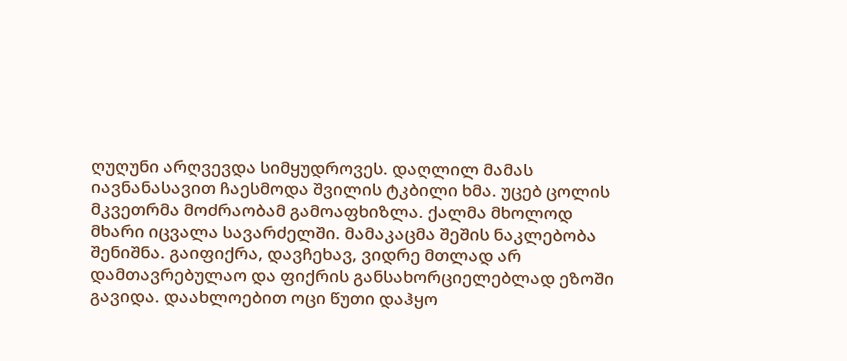ღუღუნი არღვევდა სიმყუდროვეს. დაღლილ მამას იავნანასავით ჩაესმოდა შვილის ტკბილი ხმა. უცებ ცოლის მკვეთრმა მოძრაობამ გამოაფხიზლა. ქალმა მხოლოდ მხარი იცვალა სავარძელში. მამაკაცმა შეშის ნაკლებობა შენიშნა. გაიფიქრა, დავჩეხავ, ვიდრე მთლად არ დამთავრებულაო და ფიქრის განსახორციელებლად ეზოში გავიდა. დაახლოებით ოცი წუთი დაჰყო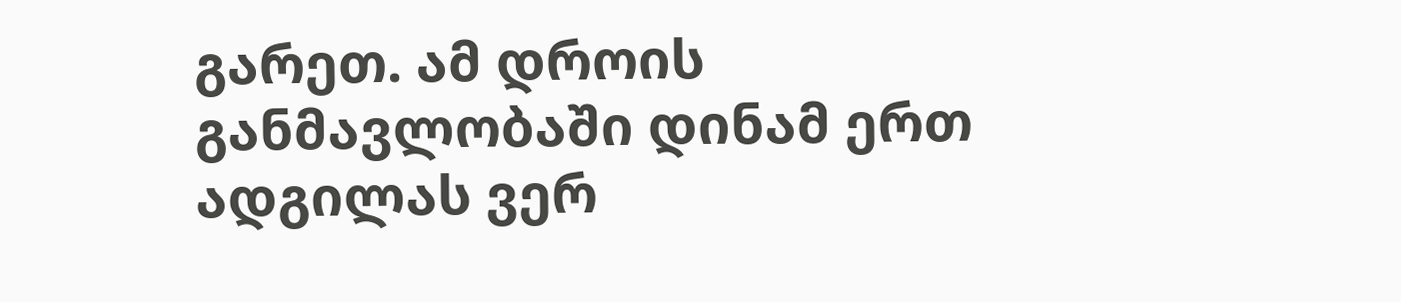გარეთ. ამ დროის განმავლობაში დინამ ერთ ადგილას ვერ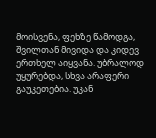მოისვენა, ფეხზე წამოდგა, შვილთან მივიდა და კიდევ ერთხელ აიყვანა. უბრალოდ უყურებდა, სხვა არაფერი გაუკეთებია. უკან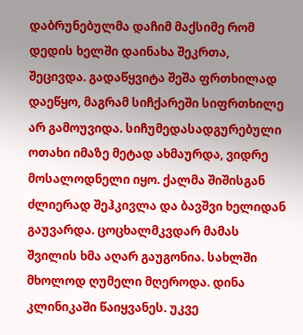დაბრუნებულმა დაჩიმ მაქსიმე რომ დედის ხელში დაინახა შეკრთა, შეცივდა. გადაწყვიტა შეშა ფრთხილად დაეწყო, მაგრამ სიჩქარეში სიფრთხილე არ გამოუვიდა. სიჩუმედასადგურებული ოთახი იმაზე მეტად ახმაურდა, ვიდრე მოსალოდნელი იყო. ქალმა შიშისგან ძლიერად შეჰკივლა და ბავშვი ხელიდან გაუვარდა. ცოცხალმკვდარ მამას შვილის ხმა აღარ გაუგონია. სახლში მხოლოდ ღუმელი მღეროდა. დინა კლინიკაში წაიყვანეს. უკვე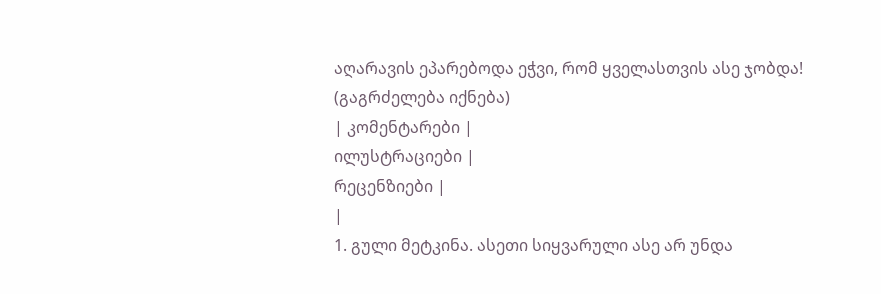აღარავის ეპარებოდა ეჭვი, რომ ყველასთვის ასე ჯობდა! (გაგრძელება იქნება)
| კომენტარები |
ილუსტრაციები |
რეცენზიები |
|
1. გული მეტკინა. ასეთი სიყვარული ასე არ უნდა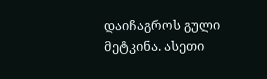დაიჩაგროს გული მეტკინა. ასეთი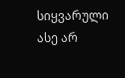სიყვარული ასე არ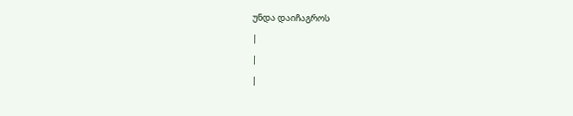უნდა დაიჩაგროს
|
|
|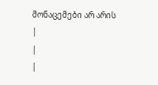მონაცემები არ არის |
|
|